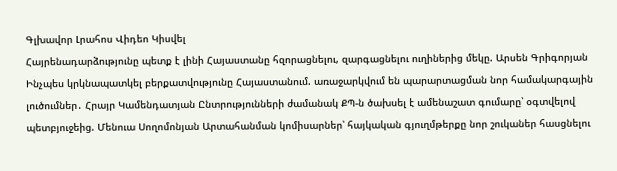Գլխավոր Լրահոս Վիդեո Կիսվել
Հայրենադարձությունը պետք է լինի Հայաստանը հզորացնելու, զարգացնելու ուղիներից մեկը. Արսեն Գրիգորյան Ինչպես կրկնապատկել բերքատվությունը Հայաստանում. առաջարկվում են պարարտացման նոր համակարգային լուծումներ․ Հրայր Կամենդատյան Ընտրությունների ժամանակ ՔՊ-ն ծախսել է ամենաշատ գումարը՝ օգտվելով պետբյուջեից. Մենուա Սողոմոնյան Արտահանման կոմիսարներ՝ հայկական գյուղմթերքը նոր շուկաներ հասցնելու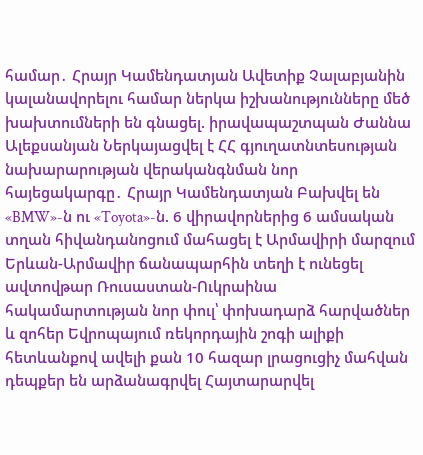համար․ Հրայր Կամենդատյան Ավետիք Չալաբյանին կալանավորելու համար ներկա իշխանությունները մեծ խախտումների են գնացել. իրավապաշտպան Ժաննա Ալեքսանյան Ներկայացվել է ՀՀ գյուղատնտեսության նախարարության վերականգնման նոր հայեցակարգը․ Հրայր Կամենդատյան Բախվել են «BMW»-ն ու «Toyota»-ն. 6 վիրավորներից 6 ամսական տղան հիվանդանոցում մահացել է Արմավիրի մարզում Երևան-Արմավիր ճանապարհին տեղի է ունեցել ավտովթար Ռուսաստան-Ուկրաինա հակամարտության նոր փուլ՝ փոխադարձ հարվածներ և զոհեր Եվրոպայում ռեկորդային շոգի ալիքի հետևանքով ավելի քան 10 հազար լրացուցիչ մահվան դեպքեր են արձանագրվել Հայտարարվել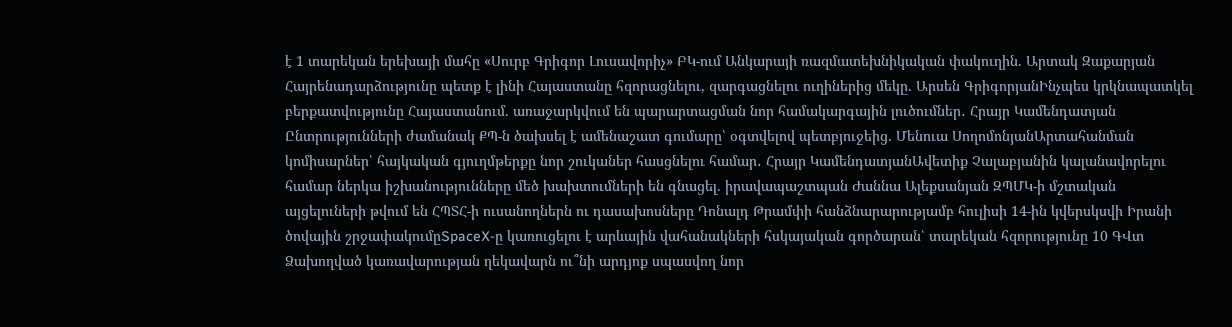է 1 տարեկան երեխայի մահը «Սուրբ Գրիգոր Լուսավորիչ» ԲԿ-ում Անկարայի ռազմատեխնիկական փակուղին. Արտակ Զաքարյան
Հայրենադարձությունը պետք է լինի Հայաստանը հզորացնելու, զարգացնելու ուղիներից մեկը. Արսեն ԳրիգորյանԻնչպես կրկնապատկել բերքատվությունը Հայաստանում. առաջարկվում են պարարտացման նոր համակարգային լուծումներ․ Հրայր Կամենդատյան Ընտրությունների ժամանակ ՔՊ-ն ծախսել է ամենաշատ գումարը՝ օգտվելով պետբյուջեից. Մենուա ՍողոմոնյանԱրտահանման կոմիսարներ՝ հայկական գյուղմթերքը նոր շուկաներ հասցնելու համար․ Հրայր ԿամենդատյանԱվետիք Չալաբյանին կալանավորելու համար ներկա իշխանությունները մեծ խախտումների են գնացել. իրավապաշտպան Ժաննա Ալեքսանյան ԶՊՄԿ-ի մշտական այցելուների թվում են ՀՊՏՀ-ի ուսանողներն ու դասախոսները Դոնալդ Թրամփի հանձնարարությամբ հուլիսի 14-ին կվերսկսվի Իրանի ծովային շրջափակումըSpaceX-ը կառուցելու է արևային վահանակների հսկայական գործարան՝ տարեկան հզորությունը 10 ԳՎտ Ձախողված կառավարության ղեկավարն ու՞նի արդյոք սպասվող նոր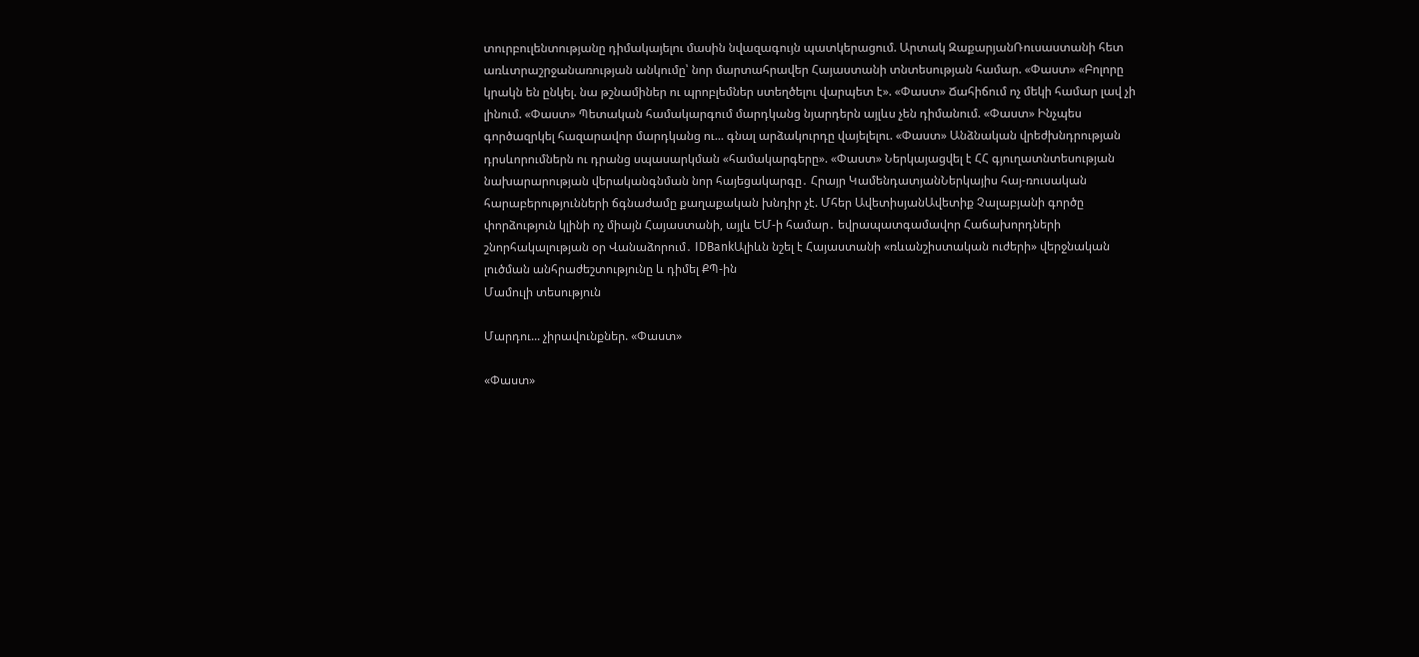տուրբուլենտությանը դիմակայելու մասին նվազագույն պատկերացում. Արտակ ԶաքարյանՌուսաստանի հետ առևտրաշրջանառության անկումը՝ նոր մարտահրավեր Հայաստանի տնտեսության համար. «Փաստ» «Բոլորը կրակն են ընկել. նա թշնամիներ ու պրոբլեմներ ստեղծելու վարպետ է». «Փաստ» Ճահիճում ոչ մեկի համար լավ չի լինում. «Փաստ» Պետական համակարգում մարդկանց նյարդերն այլևս չեն դիմանում. «Փաստ» Ինչպես գործազրկել հազարավոր մարդկանց ու... գնալ արձակուրդը վայելելու. «Փաստ» Անձնական վրեժխնդրության դրսևորումներն ու դրանց սպասարկման «համակարգերը». «Փաստ» Ներկայացվել է ՀՀ գյուղատնտեսության նախարարության վերականգնման նոր հայեցակարգը․ Հրայր ԿամենդատյանՆերկայիս հայ-ռուսական հարաբերությունների ճգնաժամը քաղաքական խնդիր չէ. Մհեր ԱվետիսյանԱվետիք Չալաբյանի գործը փորձություն կլինի ոչ միայն Հայաստանի, այլև ԵՄ-ի համար․ եվրապատգամավոր Հաճախորդների շնորհակալության օր Վանաձորում․ IDBankԱլիևն նշել է Հայաստանի «ռևանշիստական ուժերի» վերջնական լուծման անհրաժեշտությունը և դիմել ՔՊ-ին
Մամուլի տեսություն

Մարդու... չիրավունքներ. «Փաստ»

«Փաստ»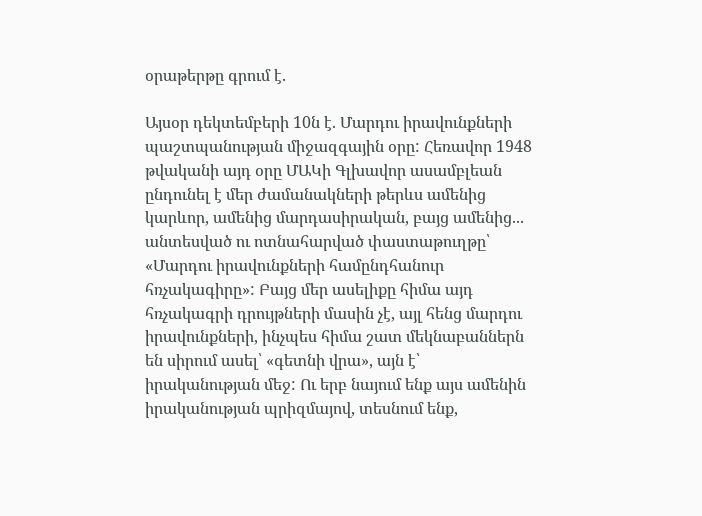օրաթերթը գրում է.

Այսօր դեկտեմբերի 10ն է. Մարդու իրավունքների պաշտպանության միջազգային օրը: Հեռավոր 1948 թվականի այդ օրը ՄԱԿի Գլխավոր ասամբլեան ընդունել է մեր ժամանակների թերևս ամենից կարևոր, ամենից մարդասիրական, բայց ամենից... անտեսված ու ոտնահարված փաստաթուղթը՝ «Մարդու իրավունքների համընդհանուր հռչակագիրը»: Բայց մեր ասելիքը հիմա այդ հռչակագրի դրույթների մասին չէ, այլ հենց մարդու իրավունքների, ինչպես հիմա շատ մեկնաբաններն են սիրում ասել՝ «գետնի վրա», այն է՝ իրականության մեջ: Ու երբ նայում ենք այս ամենին իրականության պրիզմայով, տեսնում ենք,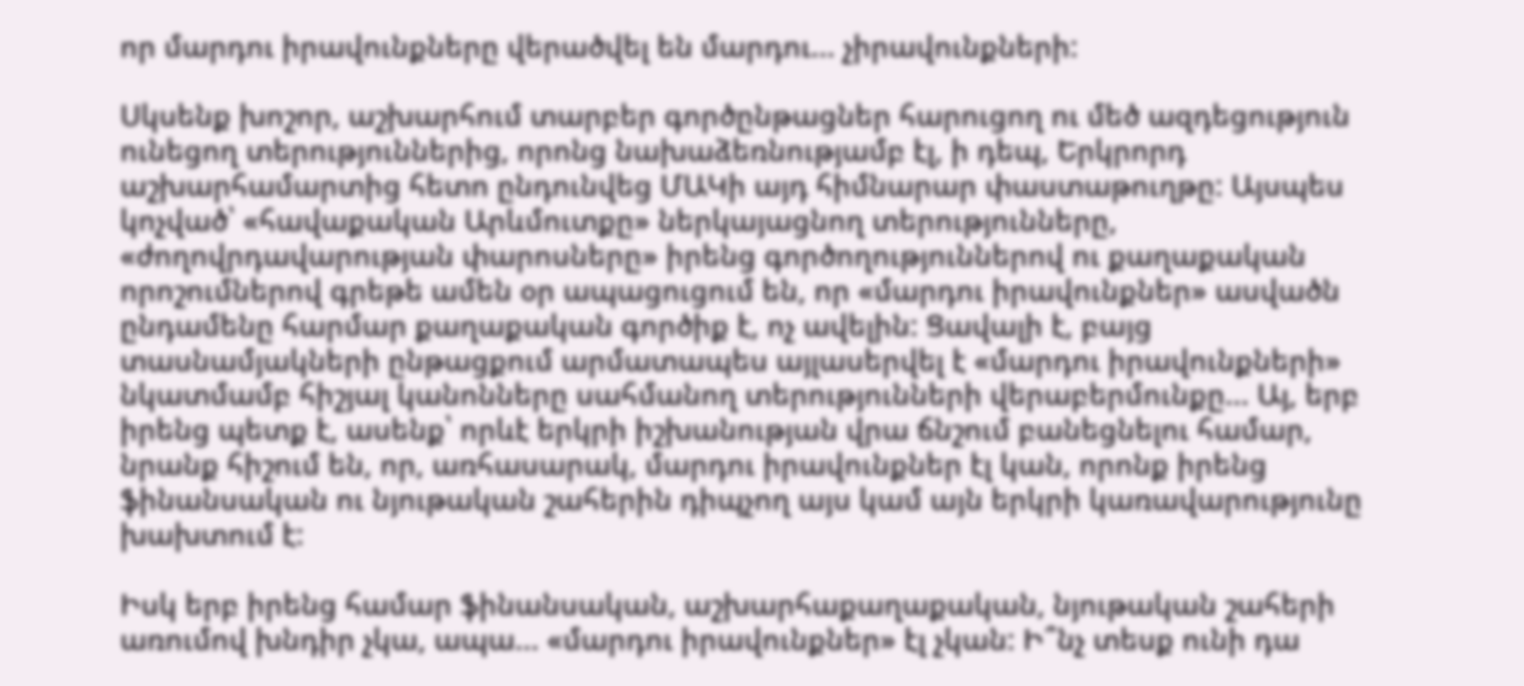որ մարդու իրավունքները վերածվել են մարդու... չիրավունքների:

Սկսենք խոշոր, աշխարհում տարբեր գործընթացներ հարուցող ու մեծ ազդեցություն ունեցող տերություններից, որոնց նախաձեռնությամբ էլ, ի դեպ, Երկրորդ աշխարհամարտից հետո ընդունվեց ՄԱԿի այդ հիմնարար փաստաթուղթը: Այսպես կոչված՝ «հավաքական Արևմուտքը» ներկայացնող տերությունները, «ժողովրդավարության փարոսները» իրենց գործողություններով ու քաղաքական որոշումներով գրեթե ամեն օր ապացուցում են, որ «մարդու իրավունքներ» ասվածն ընդամենը հարմար քաղաքական գործիք է, ոչ ավելին: Ցավալի է, բայց տասնամյակների ընթացքում արմատապես այլասերվել է «մարդու իրավունքների» նկատմամբ հիշյալ կանոնները սահմանող տերությունների վերաբերմունքը... Այ, երբ իրենց պետք է, ասենք՝ որևէ երկրի իշխանության վրա ճնշում բանեցնելու համար, նրանք հիշում են, որ, առհասարակ, մարդու իրավունքներ էլ կան, որոնք իրենց ֆինանսական ու նյութական շահերին դիպչող այս կամ այն երկրի կառավարությունը խախտում է:

Իսկ երբ իրենց համար ֆինանսական, աշխարհաքաղաքական, նյութական շահերի առումով խնդիր չկա, ապա... «մարդու իրավունքներ» էլ չկան: Ի՞նչ տեսք ունի դա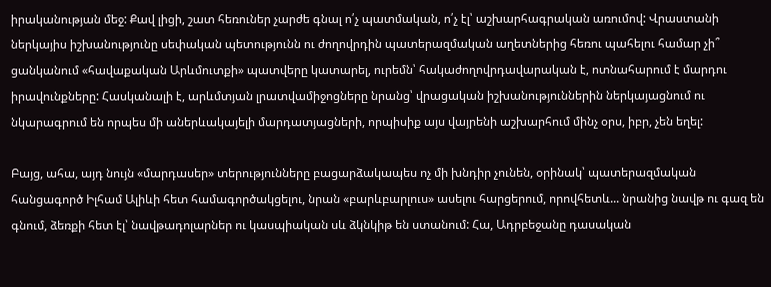իրականության մեջ: Քավ լիցի, շատ հեռուներ չարժե գնալ ո՛չ պատմական, ո՛չ էլ՝ աշխարհագրական առումով: Վրաստանի ներկայիս իշխանությունը սեփական պետությունն ու ժողովրդին պատերազմական աղետներից հեռու պահելու համար չի՞ ցանկանում «հավաքական Արևմուտքի» պատվերը կատարել, ուրեմն՝ հակաժողովրդավարական է, ոտնահարում է մարդու իրավունքները: Հասկանալի է, արևմտյան լրատվամիջոցները նրանց՝ վրացական իշխանություններին ներկայացնում ու նկարագրում են որպես մի աներևակայելի մարդատյացների, որպիսիք այս վայրենի աշխարհում մինչ օրս, իբր, չեն եղել:

Բայց, ահա, այդ նույն «մարդասեր» տերությունները բացարձակապես ոչ մի խնդիր չունեն, օրինակ՝ պատերազմական հանցագործ Իլհամ Ալիևի հետ համագործակցելու, նրան «բարևբարլուս» ասելու հարցերում, որովհետև... նրանից նավթ ու գազ են գնում, ձեռքի հետ էլ՝ նավթադոլարներ ու կասպիական սև ձկնկիթ են ստանում: Հա, Ադրբեջանը դասական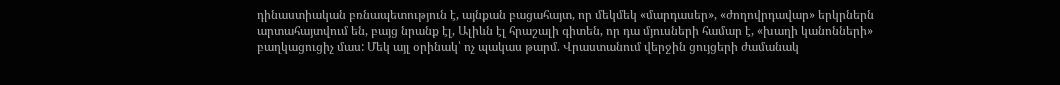դինաստիական բռնապետություն է, այնքան բացահայտ, որ մեկմեկ «մարդասեր», «ժողովրդավար» երկրներն արտահայտվում են, բայց նրանք էլ, Ալիևն էլ հրաշալի գիտեն, որ դա մյուսների համար է, «խաղի կանոնների» բաղկացուցիչ մաս: Մեկ այլ օրինակ՝ ոչ պակաս թարմ. Վրաստանում վերջին ցույցերի ժամանակ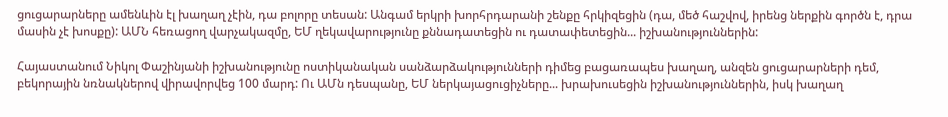ցուցարարները ամենևին էլ խաղաղ չէին, դա բոլորը տեսան: Անգամ երկրի խորհրդարանի շենքը հրկիզեցին (դա, մեծ հաշվով, իրենց ներքին գործն է, դրա մասին չէ խոսքը): ԱՄՆ հեռացող վարչակազմը, ԵՄ ղեկավարությունը քննադատեցին ու դատափետեցին... իշխանություններին:

Հայաստանում Նիկոլ Փաշինյանի իշխանությունը ոստիկանական սանձարձակությունների դիմեց բացառապես խաղաղ, անզեն ցուցարարների դեմ, բեկորային նռնակներով վիրավորվեց 100 մարդ: Ու ԱՄն դեսպանը, ԵՄ ներկայացուցիչները... խրախուսեցին իշխանություններին, իսկ խաղաղ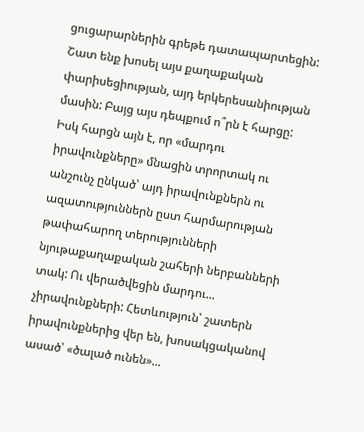ցուցարարներին գրեթե դատապարտեցին: Շատ ենք խոսել այս քաղաքական փարիսեցիության, այդ երկերեսանիության մասին: Բայց այս դեպքում ո՞րն է հարցը: Իսկ հարցն այն է, որ «մարդու իրավունքները» մնացին տրորտակ ու անշունչ ընկած՝ այդ իրավունքներն ու ազատություններն ըստ հարմարության թափահարող տերությունների նյութաքաղաքական շահերի ներբանների տակ: Ու վերածվեցին մարդու... չիրավունքների: Հետևություն՝ շատերն իրավունքներից վեր են, խոսակցականով ասած՝ «ծալած ունեն»...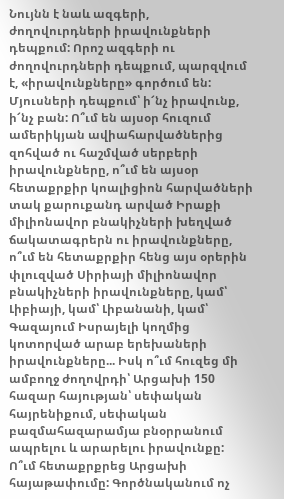Նույնն է նաև ազգերի, ժողովուրդների իրավունքների դեպքում: Որոշ ազգերի ու ժողովուրդների դեպքում, պարզվում է, «իրավունքները» գործում են: Մյուսների դեպքում՝ ի՜նչ իրավունք, ի՜նչ բան: Ո՞ւմ են այսօր հուզում ամերիկյան ավիահարվածներից զոհված ու հաշմված սերբերի իրավունքները, ո՞ւմ են այսօր հետաքրքիր կոալիցիոն հարվածների տակ քարուքանդ արված Իրաքի միլիոնավոր բնակիչների խեղված ճակատագրերն ու իրավունքները, ո՞ւմ են հետաքրքիր հենց այս օրերին փլուզված Սիրիայի միլիոնավոր բնակիչների իրավունքները, կամ՝ Լիբիայի, կամ՝ Լիբանանի, կամ՝ Գազայում Իսրայելի կողմից կոտորված արաբ երեխաների իրավունքները... Իսկ ո՞ւմ հուզեց մի ամբողջ ժողովրդի՝ Արցախի 150 հազար հայության՝ սեփական հայրենիքում, սեփական բազմահազարամյա բնօրրանում ապրելու և արարելու իրավունքը: Ո՞ւմ հետաքրքրեց Արցախի հայաթափումը: Գործնականում ոչ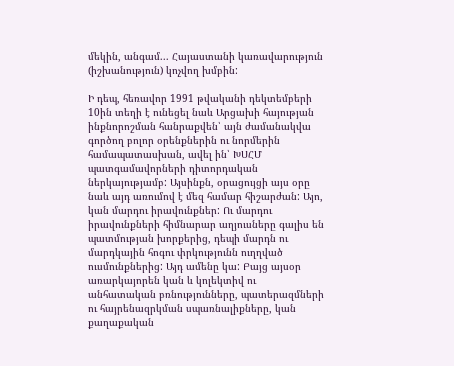մեկին, անգամ... Հայաստանի կառավարություն (իշխանություն) կոչվող խմբին:

Ի դեպ, հեռավոր 1991 թվականի դեկտեմբերի 10ին տեղի է ունեցել նաև Արցախի հայության ինքնորոշման հանրաքվեն՝ այն ժամանակվա գործող բոլոր օրենքներին ու նորմերին համապատասխան, ավել ին՝ ԽՍՀՄ պատգամավորների դիտորդական ներկայությամբ: Այսինքն, օրացույցի այս օրը նաև այդ առումով է մեզ համար հիշարժան: Այո, կան մարդու իրավունքներ: Ու մարդու իրավունքների հիմնարար աղյուսները գալիս են պատմության խորքերից, դեպի մարդն ու մարդկային հոգու փրկությունն ուղղված ուսմունքներից: Այդ ամենը կա: Բայց այսօր առարկայորեն կան և կոլեկտիվ ու անհատական բռնությունները, պատերազմների ու հայրենազրկման սպառնալիքները, կան քաղաքական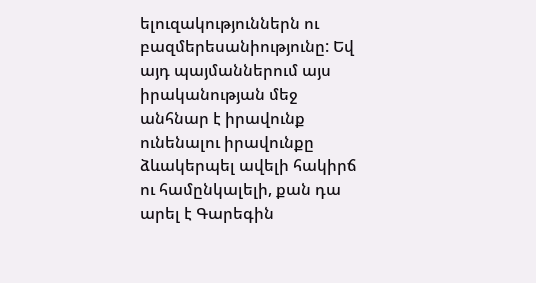ելուզակություններն ու բազմերեսանիությունը: Եվ այդ պայմաններում այս իրականության մեջ անհնար է իրավունք ունենալու իրավունքը ձևակերպել ավելի հակիրճ ու համընկալելի, քան դա արել է Գարեգին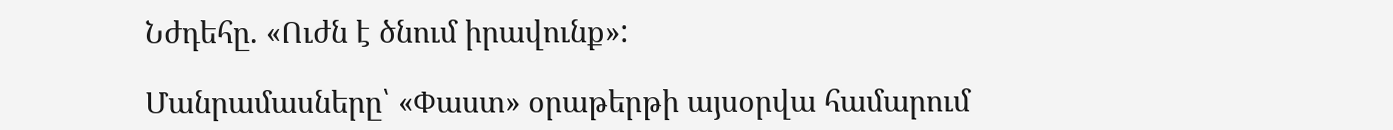Նժդեհը. «Ուժն է ծնում իրավունք»:

Մանրամասները՝ «Փաստ» օրաթերթի այսօրվա համարում